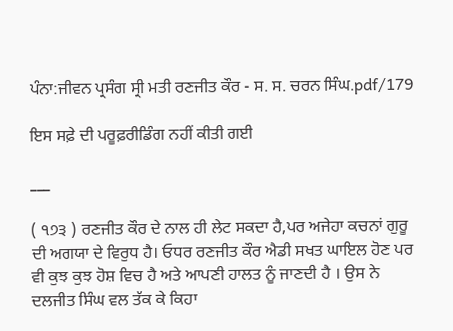ਪੰਨਾ:ਜੀਵਨ ਪ੍ਰਸੰਗ ਸ੍ਰੀ ਮਤੀ ਰਣਜੀਤ ਕੌਰ - ਸ. ਸ. ਚਰਨ ਸਿੰਘ.pdf/179

ਇਸ ਸਫ਼ੇ ਦੀ ਪਰੂਫ਼ਰੀਡਿੰਗ ਨਹੀਂ ਕੀਤੀ ਗਈ

___

( ੧੭੩ ) ਰਣਜੀਤ ਕੌਰ ਦੇ ਨਾਲ ਹੀ ਲੇਟ ਸਕਦਾ ਹੈ,ਪਰ ਅਜੇਹਾ ਕਚਨਾਂ ਗੁਰੂ ਦੀ ਅਗਯਾ ਦੇ ਵਿਰੁਧ ਹੈ। ਓਧਰ ਰਣਜੀਤ ਕੌਰ ਐਡੀ ਸਖਤ ਘਾਇਲ ਹੋਣ ਪਰ ਵੀ ਕੁਝ ਕੁਝ ਹੋਸ਼ ਵਿਚ ਹੈ ਅਤੇ ਆਪਣੀ ਹਾਲਤ ਨੂੰ ਜਾਣਦੀ ਹੈ । ਉਸ ਨੇ ਦਲਜੀਤ ਸਿੰਘ ਵਲ ਤੱਕ ਕੇ ਕਿਹਾ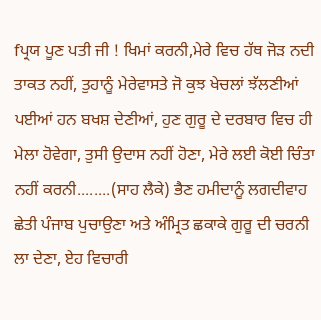fਪ੍ਰਯ ਪੂਣ ਪਤੀ ਜੀ ! ਖਿਮਾਂ ਕਰਨੀ,ਮੇਰੇ ਵਿਚ ਹੱਥ ਜੋੜ ਨਦੀ ਤਾਕਤ ਨਹੀਂ, ਤੁਹਾਨੂੰ ਮੇਰੇਵਾਸਤੇ ਜੋ ਕੁਝ ਖੇਚਲਾਂ ਝੱਲਣੀਆਂ ਪਈਆਂ ਹਨ ਬਖਸ਼ ਦੇਣੀਆਂ, ਹੁਣ ਗੁਰੂ ਦੇ ਦਰਬਾਰ ਵਿਚ ਹੀ ਮੇਲਾ ਹੋਵੇਗਾ, ਤੁਸੀ ਉਦਾਸ ਨਹੀਂ ਹੋਣਾ, ਮੇਰੇ ਲਈ ਕੋਈ ਚਿੰਤਾ ਨਹੀਂ ਕਰਨੀ........(ਸਾਹ ਲੈਕੇ) ਭੈਣ ਹਮੀਦਾਨੂੰ ਲਗਦੀਵਾਹ ਛੇਤੀ ਪੰਜਾਬ ਪੁਚਾਉਣਾ ਅਤੇ ਅੰਮ੍ਰਿਤ ਛਕਾਕੇ ਗੁਰੂ ਦੀ ਚਰਨੀ ਲਾ ਦੇਣਾ, ਏਹ ਵਿਚਾਰੀ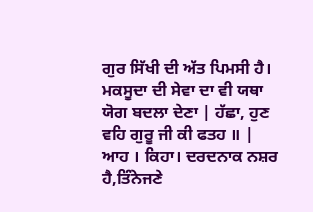ਗੁਰ ਸਿੱਖੀ ਦੀ ਅੱਤ ਪਿਮਸੀ ਹੈ। ਮਕਸੂਦਾ ਦੀ ਸੇਵਾ ਦਾ ਵੀ ਯਥਾ ਯੋਗ ਬਦਲਾ ਦੇਣਾ | ਹੱਛਾ, ਹੁਣ ਵਹਿ ਗੁਰੂ ਜੀ ਕੀ ਫਤਹ ॥ | ਆਹ । ਕਿਹਾ। ਦਰਦਨਾਕ ਨਸ਼ਰ ਹੈ,ਤਿੰਨੇਜਣੇ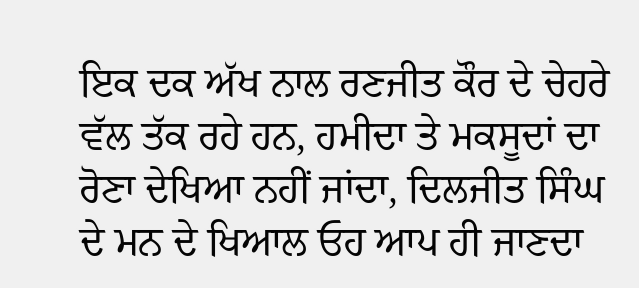ਇਕ ਦਕ ਅੱਖ ਨਾਲ ਰਣਜੀਤ ਕੌਰ ਦੇ ਚੇਹਰੇ ਵੱਲ ਤੱਕ ਰਹੇ ਹਨ, ਹਮੀਦਾ ਤੇ ਮਕਸੂਦਾਂ ਦਾ ਰੋਣਾ ਦੇਖਿਆ ਨਹੀਂ ਜਾਂਦਾ, ਦਿਲਜੀਤ ਸਿੰਘ ਦੇ ਮਨ ਦੇ ਖਿਆਲ ਓਹ ਆਪ ਹੀ ਜਾਣਦਾ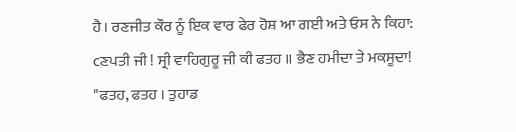ਹੈ। ਰਣਜੀਤ ਕੌਰ ਨੂੰ ਇਕ ਵਾਰ ਫੇਰ ਹੋਸ਼ ਆ ਗਈ ਅਤੇ ਓਸ ਨੇ ਕਿਹਾ: cਣਪਤੀ ਜੀ ! ਸ੍ਰੀ ਵਾਹਿਗੁਰੂ ਜੀ ਕੀ ਫਤਹ ॥ ਭੈਣ ਹਮੀਦਾ ਤੇ ਮਕਸੂਦਾ! "ਫਤਹ, ਫਤਹ । ਤੁਹਾਡ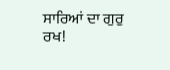ਸਾਰਿਆਂ ਦਾ ਗੁਰੁ ਰਖ!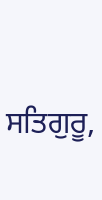ਸਤਿਗੁਰੂ,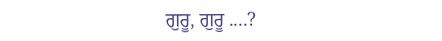ਗੁਰੂ, ਗੁਰੂ ....?